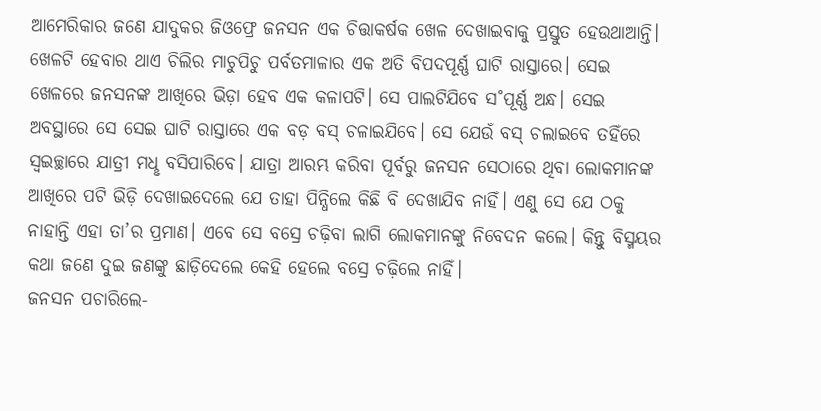ଆମେରିକାର ଜଣେ ଯାଦୁକର ଜିଓଫ୍ରେ ଜନସନ ଏକ ଚିତ୍ତାକର୍ଷକ ଖେଳ ଦେଖାଇବାକୁ ପ୍ରସ୍ତୁତ ହେଉଥାଆନ୍ତି। ଖେଳଟି ହେବାର ଥାଏ ଚିଲିର ମାଚୁପିଚୁ ପର୍ବତମାଳାର ଏକ ଅତି ବିପଦପୂର୍ଣ୍ଣ ଘାଟି ରାସ୍ତାରେ। ସେଇ ଖେଳରେ ଜନସନଙ୍କ ଆଖିରେ ଭିଡ଼ା ହେବ ଏକ କଳାପଟି। ସେ ପାଲଟିଯିବେ ସ˚ପୂର୍ଣ୍ଣ ଅନ୍ଧ। ସେଇ ଅବସ୍ଥାରେ ସେ ସେଇ ଘାଟି ରାସ୍ତାରେ ଏକ ବଡ଼ ବସ୍ ଚଳାଇଯିବେ। ସେ ଯେଉଁ ବସ୍ ଚଲାଇବେ ତହିଁରେ ସ୍ବଇଚ୍ଛାରେ ଯାତ୍ରୀ ମଧୢ ବସିପାରିବେ। ଯାତ୍ରା ଆରମ୍ଭ କରିବା ପୂର୍ବରୁ ଜନସନ ସେଠାରେ ଥିବା ଲୋକମାନଙ୍କ ଆଖିରେ ପଟି ଭିଡ଼ି ଦେଖାଇଦେଲେ ଯେ ତାହା ପିନ୍ଧିଲେ କିଛି ବି ଦେଖାଯିବ ନାହିଁ। ଏଣୁ ସେ ଯେ ଠକୁ ନାହାନ୍ତି ଏହା ତା’ର ପ୍ରମାଣ। ଏବେ ସେ ବସ୍ରେ ଚଢ଼ିବା ଲାଗି ଲୋକମାନଙ୍କୁ ନିବେଦନ କଲେ। କିନ୍ତୁ ବିସ୍ମୟର କଥା ଜଣେ ଦୁଇ ଜଣଙ୍କୁ ଛାଡ଼ିଦେଲେ କେହି ହେଲେ ବସ୍ରେ ଚଢ଼ିଲେ ନାହିଁ।
ଜନସନ ପଚାରିଲେ-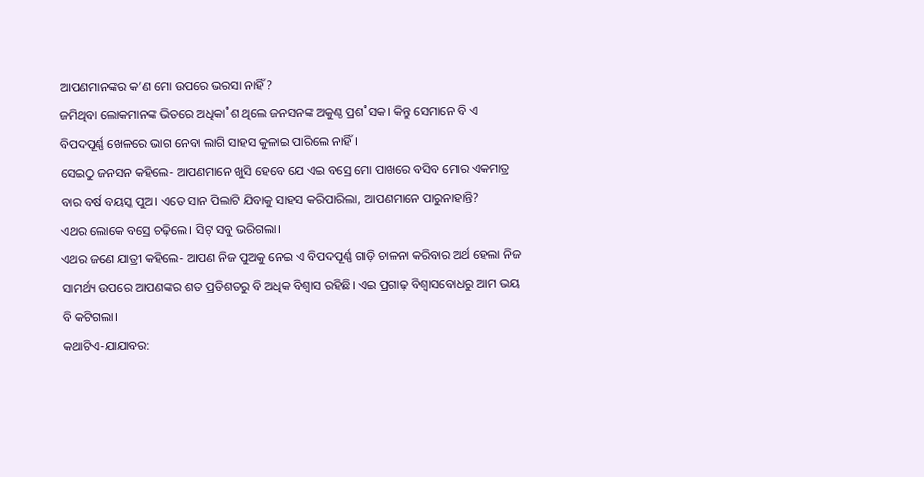ଆପଣମାନଙ୍କର କ’ଣ ମୋ ଉପରେ ଭରସା ନାହିଁ?
ଜମିଥିବା ଲୋକମାନଙ୍କ ଭିତରେ ଅଧିକା˚ଶ ଥିଲେ ଜନସନଙ୍କ ଅକୁଣ୍ଠ ପ୍ରଶ˚ସକ। କିନ୍ତୁ ସେମାନେ ବି ଏ ବିପଦପୂର୍ଣ୍ଣ ଖେଳରେ ଭାଗ ନେବା ଲାଗି ସାହସ କୁଳାଇ ପାରିଲେ ନାହିଁ।
ସେଇଠୁ ଜନସନ କହିଲେ- ଆପଣମାନେ ଖୁସି ହେବେ ଯେ ଏଇ ବସ୍ରେ ମୋ ପାଖରେ ବସିବ ମୋର ଏକମାତ୍ର ବାର ବର୍ଷ ବୟସ୍କ ପୁଅ। ଏତେ ସାନ ପିଲାଟି ଯିବାକୁ ସାହସ କରିପାରିଲା, ଆପଣମାନେ ପାରୁନାହାନ୍ତି?
ଏଥର ଲୋକେ ବସ୍ରେ ଚଢ଼ିଲେ। ସିଟ୍ ସବୁ ଭରିଗଲା।
ଏଥର ଜଣେ ଯାତ୍ରୀ କହିଲେ- ଆପଣ ନିଜ ପୁଅକୁ ନେଇ ଏ ବିପଦପୂର୍ଣ୍ଣ ଗାଡ଼ି ଚାଳନା କରିବାର ଅର୍ଥ ହେଲା ନିଜ ସାମର୍ଥ୍ୟ ଉପରେ ଆପଣଙ୍କର ଶତ ପ୍ରତିଶତରୁ ବି ଅଧିକ ବିଶ୍ବାସ ରହିଛି। ଏଇ ପ୍ରଗାଢ଼ ବିଶ୍ବାସବୋଧରୁ ଆମ ଭୟ ବି କଟିଗଲା।
କଥାଟିଏ-ଯାଯାବର: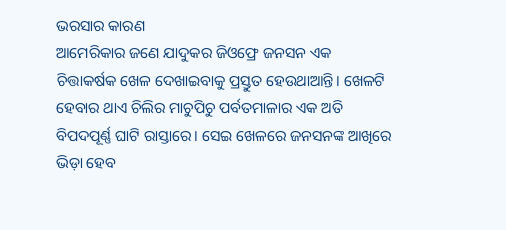ଭରସାର କାରଣ
ଆମେରିକାର ଜଣେ ଯାଦୁକର ଜିଓଫ୍ରେ ଜନସନ ଏକ ଚିତ୍ତାକର୍ଷକ ଖେଳ ଦେଖାଇବାକୁ ପ୍ରସ୍ତୁତ ହେଉଥାଆନ୍ତି। ଖେଳଟି ହେବାର ଥାଏ ଚିଲିର ମାଚୁପିଚୁ ପର୍ବତମାଳାର ଏକ ଅତି ବିପଦପୂର୍ଣ୍ଣ ଘାଟି ରାସ୍ତାରେ। ସେଇ ଖେଳରେ ଜନସନଙ୍କ ଆଖିରେ ଭିଡ଼ା ହେବ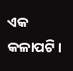ଏକ କଳାପଟି।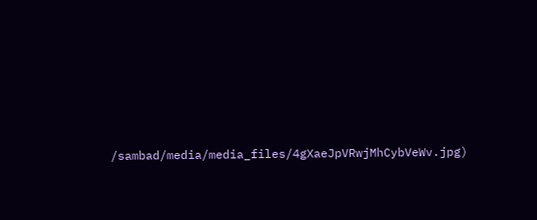/sambad/media/media_files/4gXaeJpVRwjMhCybVeWv.jpg)